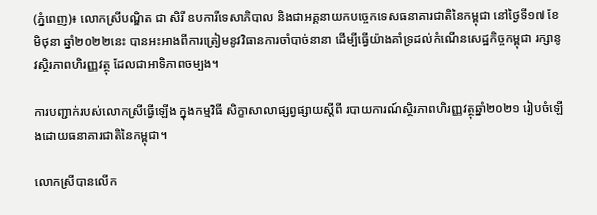(ភ្នំពេញ)៖ លោកស្រីបណ្ឌិត ជា សិរី ឧបការីទេសាភិបាល និងជាអគ្គនាយកបច្ចេកទេសធនាគារជាតិនៃកម្ពុជា នៅថ្ងៃទី១៧ ខែមិថុនា ឆ្នាំ២០២២នេះ បានអះអាងពីការត្រៀមនូវវិធានការចាំបាច់នានា ដើម្បីធ្វើយ៉ាងគាំទ្រដល់កំណើនសេដ្ឋកិច្ចកម្ពុជា រក្សានូវស្ថិរភាពហិរញ្ញវត្ថុ ដែលជាអាទិភាពចម្បង។

ការបញ្ជាក់របស់លោកស្រីធ្វើឡើង ក្នុងកម្មវិធី សិក្ខាសាលាផ្សព្វផ្សាយស្តីពី របាយការណ៍ស្ថិរភាពហិរញ្ញវត្ថុឆ្នាំ២០២១ រៀបចំឡើងដោយធនាគារជាតិនៃកម្ពុជា។

លោកស្រីបានលើក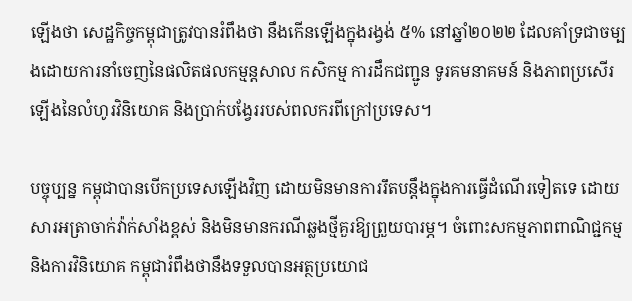ឡើងថា សេដ្ឋកិច្ចកម្ពុជាត្រូវបានរំពឹងថា នឹងកើនឡើងក្នុងរង្វង់ ៥% នៅឆ្នាំ២០២២ ដែលគាំទ្រជាចម្បងដោយការនាំចេញនៃផលិតផលកម្មន្តសាល កសិកម្ម ការដឹកជញ្ជូន ទូរគមនាគមន៍ និងភាពប្រសើរឡើងនៃលំហូរវិនិយោគ និងប្រាក់បង្វែររបស់ពលករពីក្រៅប្រទេស។

បច្ចុប្បន្ន កម្ពុជាបានបើកប្រទេសឡើងវិញ ដោយមិនមានការរឹតបន្តឹងក្នុងការធ្វើដំណើរទៀតទេ ដោយសារអត្រាចាក់វ៉ាក់សាំងខ្ពស់ និងមិនមានករណីឆ្លងថ្មីគួរឱ្យព្រួយបារម្ភ។ ចំពោះសកម្មភាពពាណិជ្ជកម្ម និងការវិនិយោគ កម្ពុជារំពឹងថានឹងទទួលបានអត្ថប្រយោជ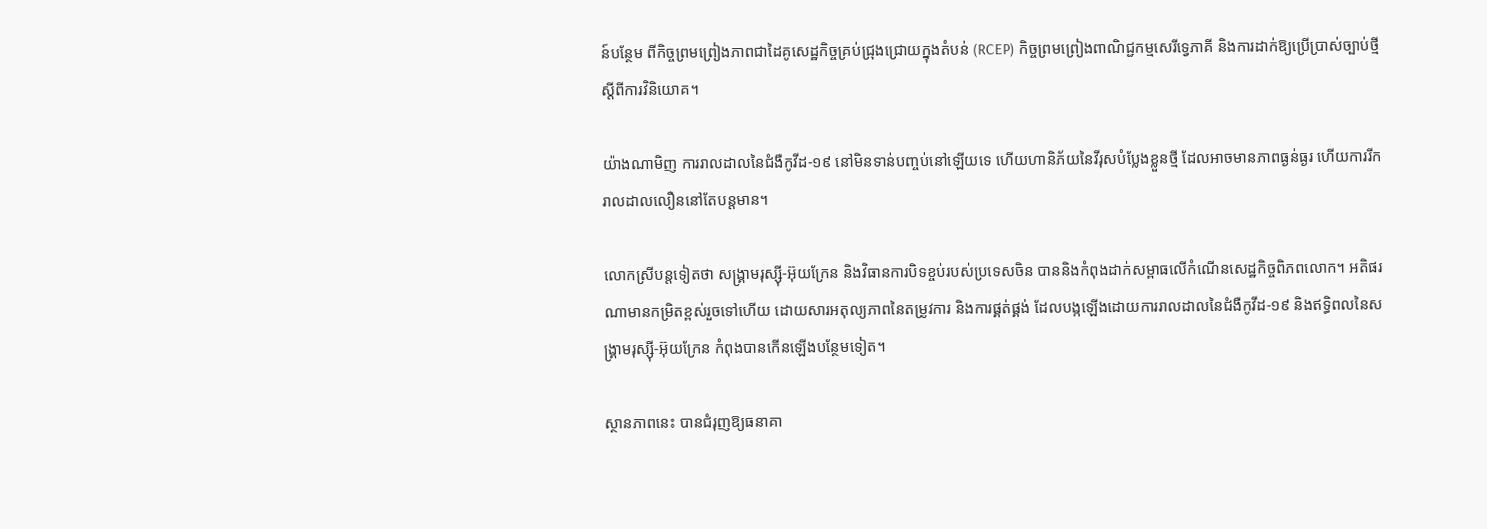ន៍បន្ថែម ពីកិច្ចព្រមព្រៀងភាពជាដៃគូសេដ្ឋកិច្ចគ្រប់ជ្រុងជ្រោយក្នុងតំបន់ (RCEP) កិច្ចព្រមព្រៀងពាណិជ្ជកម្មសេរីទ្វេភាគី និងការដាក់ឱ្យប្រើប្រាស់ច្បាប់ថ្មីស្តីពីការវិនិយោគ។

យ៉ាងណាមិញ ការរាលដាលនៃជំងឺកូវីដ-១៩ នៅមិនទាន់បញ្ចប់នៅឡើយទេ ហើយហានិភ័យនៃវីរុសបំប្លែងខ្លួនថ្មី ដែលអាចមានភាពធ្ងន់ធ្ងរ ហើយការរីករាលដាលលឿននៅតែបន្តមាន។

លោកស្រីបន្តទៀតថា សង្គ្រាមរុស្ស៊ី-អ៊ុយក្រែន និងវិធានការបិទខ្ចប់របស់ប្រទេសចិន បាននិងកំពុងដាក់សម្ពាធលើកំណើនសេដ្ឋកិច្ចពិភពលោក។ អតិផរណាមានកម្រិតខ្ពស់រួចទៅហើយ ដោយសារអតុល្យភាពនៃតម្រូវការ និងការផ្គត់ផ្គង់ ដែលបង្កឡើងដោយការរាលដាលនៃជំងឺកូវីដ-១៩ និងឥទ្ធិពលនៃសង្គ្រាមរុស្ស៊ី-អ៊ុយក្រែន កំពុងបានកើនឡើងបន្ថែមទៀត។

ស្ថានភាពនេះ បានជំរុញឱ្យធនាគា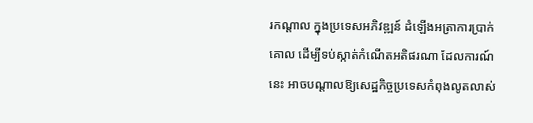រកណ្តាល ក្នុងប្រទេសអភិវឌ្ឍន៍ ដំឡើងអត្រាការប្រាក់គោល ដើម្បីទប់ស្កាត់កំណើតអតិផរណា ដែលការណ៍នេះ អាចបណ្ដាលឱ្យសេដ្ឋកិច្ចប្រទេសកំពុងលូតលាស់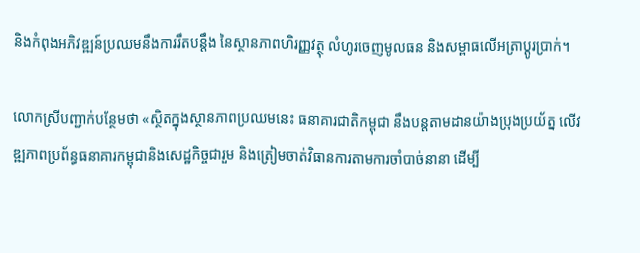និងកំពុងអភិវឌ្ឍន៍ប្រឈមនឹងការរឹតបន្តឹង នៃស្ថានភាពហិរញ្ញវត្ថុ លំហូរចេញមូលធន និងសម្ពាធលើអត្រាប្តូរប្រាក់។

លោកស្រីបញ្ជាក់បន្ថែមថា «ស្ថិតក្នុងស្ថានភាពប្រឈមនេះ ធនាគារជាតិកម្ពុជា នឹងបន្តតាមដានយ៉ាងប្រុងប្រយ័ត្ន លើវឌ្ឍភាពប្រព័ន្ធធនាគារកម្ពុជានិងសេដ្ឋកិច្ចជារួម និងត្រៀមចាត់វិធានការតាមការចាំបាច់នានា ដើម្បី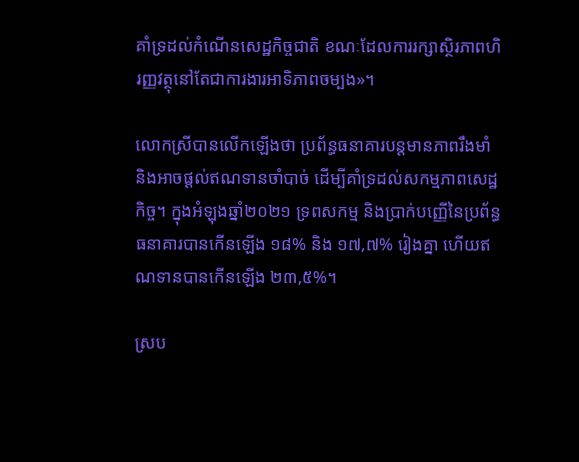គាំទ្រដល់កំណើនសេដ្ឋកិច្ចជាតិ ខណៈដែលការរក្សាស្ថិរភាពហិរញ្ញវត្ថុនៅតែជាការងារអាទិភាពចម្បង»។

លោកស្រីបានលើកឡើងថា ប្រព័ន្ធធនាគារបន្តមានភាពរឹងមាំ និងអាចផ្តល់ឥណទានចាំបាច់ ដើម្បីគាំទ្រដល់សកម្មភាពសេដ្ឋកិច្ច។ ក្នុងអំឡុងឆ្នាំ២០២១ ទ្រពសកម្ម និងប្រាក់បញ្ញើនៃប្រព័ន្ធធនាគារបានកើនឡើង ១៨% និង ១៧,៧% រៀងគ្នា ហើយឥណទានបានកើនឡើង ២៣,៥%។

ស្រប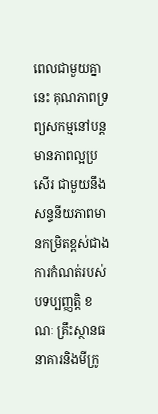ពេលជាមួយគ្នានេះ គុណភាពទ្រព្យសកម្មនៅបន្តមានភាពល្អប្រសើរ ជាមួយនឹងសន្ទនីយភាពមានកម្រិតខ្ពស់ជាង ការកំណត់របស់បទប្បញ្ញត្តិ ខណៈ គ្រឹះស្ថានធនាគារនិងមីក្រូ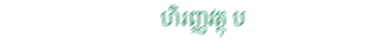ហិរញ្ញវត្ថុ ប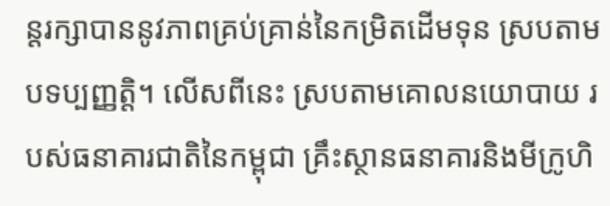ន្តរក្សាបាននូវភាពគ្រប់គ្រាន់នៃកម្រិតដើមទុន ស្របតាមបទប្បញ្ញត្តិ។ លើសពីនេះ ស្របតាមគោលនយោបាយ របស់ធនាគារជាតិនៃកម្ពុជា គ្រឹះស្ថានធនាគារនិងមីក្រូហិ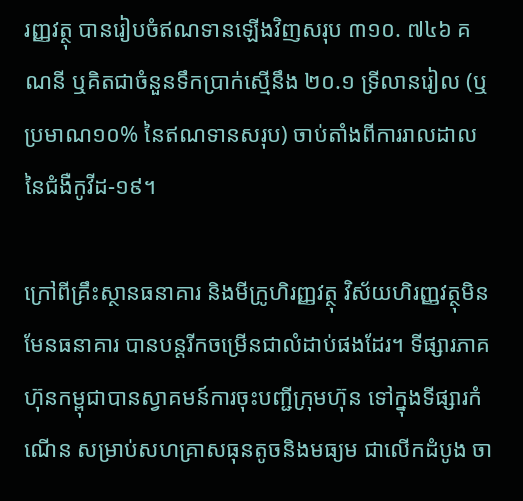រញ្ញវត្ថុ បានរៀបចំឥណទានឡើងវិញសរុប ៣១០. ៧៤៦ គណនី ឬគិតជាចំនួនទឹកប្រាក់ស្មើនឹង ២០.១ ទ្រីលានរៀល (ឬប្រមាណ១០% នៃឥណទានសរុប) ចាប់តាំងពីការរាលដាលនៃជំងឺកូវីដ-១៩។

ក្រៅពីគ្រឹះស្ថានធនាគារ និងមីក្រូហិរញ្ញវត្ថុ វិស័យហិរញ្ញវត្ថុមិនមែនធនាគារ បានបន្តរីកចម្រើនជាលំដាប់ផងដែរ។ ទីផ្សារភាគហ៊ុនកម្ពុជាបានស្វាគមន៍ការចុះបញ្ជីក្រុមហ៊ុន ទៅក្នុងទីផ្សារកំណើន សម្រាប់សហគ្រាសធុនតូចនិងមធ្យម ជាលើកដំបូង ចា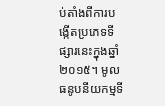ប់តាំងពីការបង្កើតប្រភេទទីផ្សារនេះក្នុងឆ្នាំ២០១៥។ មូលធនូបនីយកម្មទី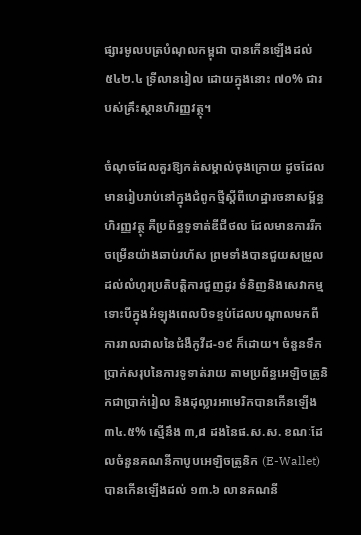ផ្សារមូលបត្របំណុលកម្ពុជា បានកើនឡើងដល់ ៥៤២.៤ ទ្រីលានរៀល ដោយក្នុងនោះ ៧០% ជារបស់គ្រឹះស្ថានហិរញ្ញវត្ថុ។

ចំណុចដែលគួរឱ្យកត់សម្គាល់ចុងក្រោយ ដូចដែលមានរៀបរាប់នៅក្នុងជំពូកថ្មីស្តីពីហេដ្ឋារចនាសម្ព័ន្ធហិរញ្ញវត្ថុ គឺប្រព័ន្ធទូទាត់ឌីជីថល ដែលមានការរីកចម្រើនយ៉ាងឆាប់រហ័ស ព្រមទាំងបានជួយសម្រួលដល់លំហូរប្រតិបត្តិការជួញដូរ ទំនិញនិងសេវាកម្ម ទោះបីក្នុងអំឡុងពេលបិទខ្ទប់ដែលបណ្តាលមកពីការរាលដាលនៃជំងឺកូវីដ-១៩ ក៏ដោយ។ ចំនួនទឹកប្រាក់សរុបនៃការទូទាត់រាយ តាមប្រព័ន្ធអេឡិចត្រូនិកជាប្រាក់រៀល និងដុល្លារអាមេរិកបានកើនឡើង ៣៤.៥% ស្មើនឹង ៣,៨ ដងនៃផ.ស.ស. ខណៈដែលចំនួនគណនីកាបូបអេឡិចត្រូនិក (E-Wallet) បានកើនឡើងដល់ ១៣.៦ លានគណនី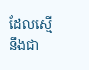ដែលស្មើនឹងជា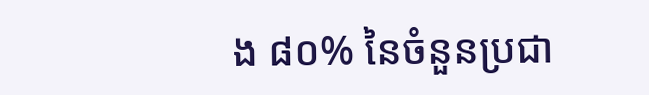ង ៨០% នៃចំនួនប្រជា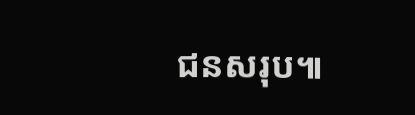ជនសរុប៕